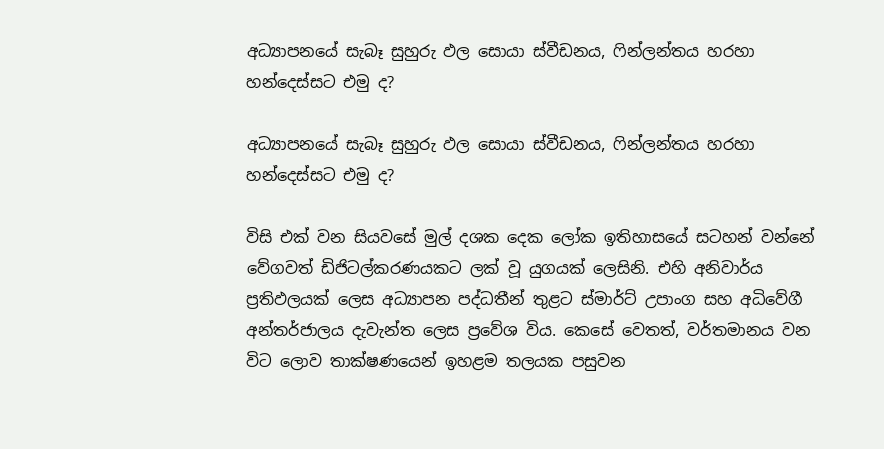අධ්‍යාපනයේ සැබෑ සුහුරු ඵල සොයා ස්වීඩනය, ෆින්ලන්තය හරහා හන්දෙස්සට එමු ද?

අධ්‍යාපනයේ සැබෑ සුහුරු ඵල සොයා ස්වීඩනය, ෆින්ලන්තය හරහා හන්දෙස්සට එමු ද?

විසි එක් වන සියවසේ මුල් දශක දෙක ලෝක ඉතිහාසයේ සටහන් වන්නේ වේගවත් ඩිජිටල්කරණයකට ලක් වූ යුගයක් ලෙසිනි. එහි අනිවාර්ය ප්‍රතිඵලයක් ලෙස අධ්‍යාපන පද්ධතීන් තුළට ස්මාර්ට් උපාංග සහ අධිවේගී අන්තර්ජාලය දැවැන්ත ලෙස ප්‍රවේශ විය. කෙසේ වෙතත්, වර්තමානය වන විට ලොව තාක්ෂණයෙන් ඉහළම තලයක පසුවන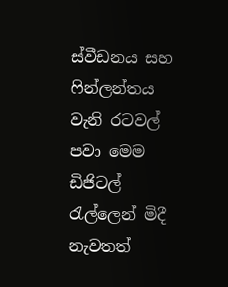ස්වීඩනය සහ ෆින්ලන්තය වැනි රටවල් පවා මෙම ඩිජිටල් රැල්ලෙන් මිදී නැවතත්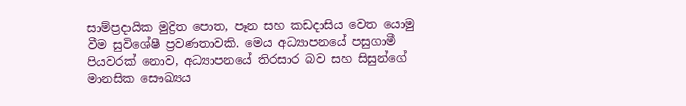සාම්ප්‍රදායික මුද්‍රිත පොත, පෑන සහ කඩදාසිය වෙත යොමු වීම සුවිශේෂී ප්‍රවණතාවකි. මෙය අධ්‍යාපනයේ පසුගාමී පියවරක් නොව, අධ්‍යාපනයේ තිරසාර බව සහ සිසුන්ගේ මානසික සෞඛ්‍යය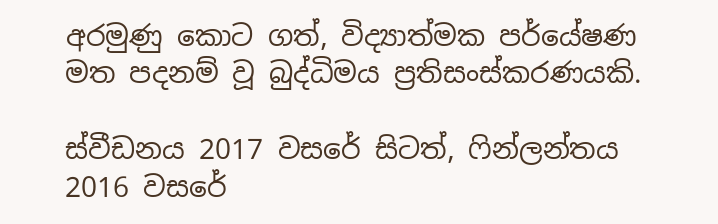අරමුණු කොට ගත්, විද්‍යාත්මක පර්යේෂණ මත පදනම් වූ බුද්ධිමය ප්‍රතිසංස්කරණයකි.

ස්වීඩනය 2017 වසරේ සිටත්, ෆින්ලන්තය 2016 වසරේ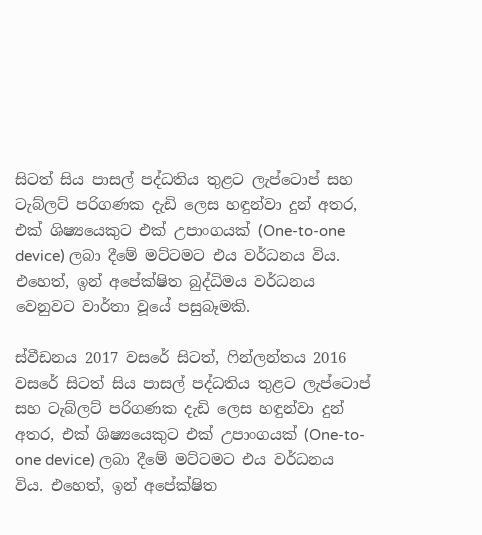සිටත් සිය පාසල් පද්ධතිය තුළට ලැප්ටොප් සහ ටැබ්ලට් පරිගණක දැඩි ලෙස හඳුන්වා දුන් අතර, එක් ශිෂ්‍යයෙකුට එක් උපාංගයක් (One-to-one device) ලබා දීමේ මට්ටමට එය වර්ධනය විය. එහෙත්, ඉන් අපේක්ෂිත බුද්ධිමය වර්ධනය වෙනුවට වාර්තා වූයේ පසුබෑමකි.

ස්වීඩනය 2017 වසරේ සිටත්, ෆින්ලන්තය 2016 වසරේ සිටත් සිය පාසල් පද්ධතිය තුළට ලැප්ටොප් සහ ටැබ්ලට් පරිගණක දැඩි ලෙස හඳුන්වා දුන් අතර, එක් ශිෂ්‍යයෙකුට එක් උපාංගයක් (One-to-one device) ලබා දීමේ මට්ටමට එය වර්ධනය විය. එහෙත්, ඉන් අපේක්ෂිත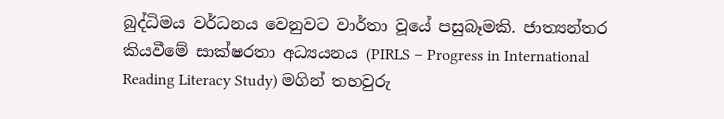බුද්ධිමය වර්ධනය වෙනුවට වාර්තා වූයේ පසුබෑමකි. ජාත්‍යන්තර කියවීමේ සාක්ෂරතා අධ්‍යයනය (PIRLS – Progress in International Reading Literacy Study) මගින් තහවුරු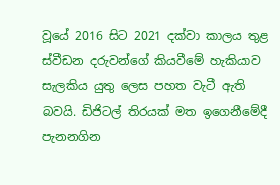වූයේ 2016 සිට 2021 දක්වා කාලය තුළ ස්වීඩන දරුවන්ගේ කියවීමේ හැකියාව සැලකිය යුතු ලෙස පහත වැටී ඇති බවයි. ඩිජිටල් තිරයක් මත ඉගෙනීමේදී පැනනගින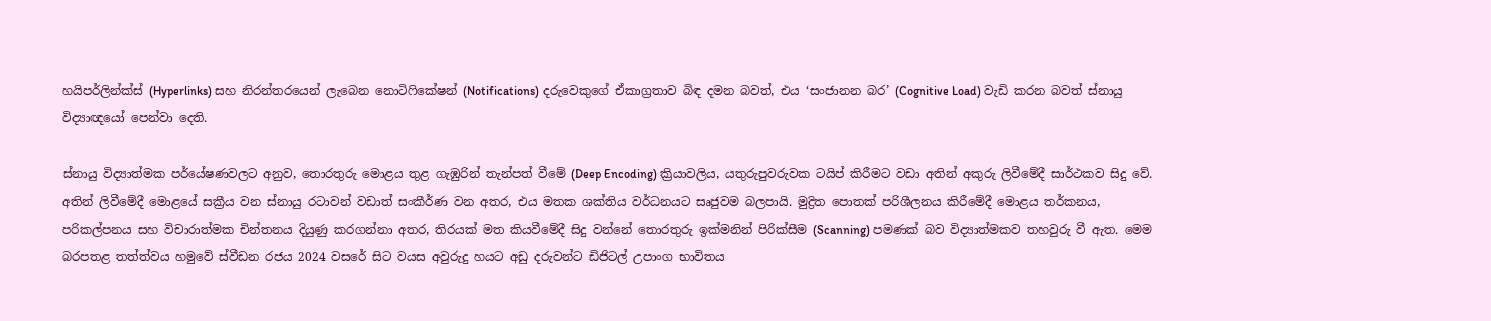හයිපර්ලින්ක්ස් (Hyperlinks) සහ නිරන්තරයෙන් ලැබෙන නොටිෆිකේෂන් (Notifications) දරුවෙකුගේ ඒකාග්‍රතාව බිඳ දමන බවත්, එය ‘සංජානන බර’ (Cognitive Load) වැඩි කරන බවත් ස්නායු විද්‍යාඥයෝ පෙන්වා දෙති.

ස්නායු විද්‍යාත්මක පර්යේෂණවලට අනුව, තොරතුරු මොළය තුළ ගැඹුරින් තැන්පත් වීමේ (Deep Encoding) ක්‍රියාවලිය, යතුරුපුවරුවක ටයිප් කිරීමට වඩා අතින් අකුරු ලිවීමේදී සාර්ථකව සිදු වේ. අතින් ලිවීමේදී මොළයේ සක්‍රීය වන ස්නායු රටාවන් වඩාත් සංකීර්ණ වන අතර, එය මතක ශක්තිය වර්ධනයට සෘජුවම බලපායි. මුද්‍රිත පොතක් පරිශීලනය කිරීමේදී මොළය තර්කනය, පරිකල්පනය සහ විචාරාත්මක චින්තනය දියුණු කරගන්නා අතර, තිරයක් මත කියවීමේදී සිදු වන්නේ තොරතුරු ඉක්මනින් පිරික්සීම (Scanning) පමණක් බව විද්‍යාත්මකව තහවුරු වී ඇත. මෙම බරපතළ තත්ත්වය හමුවේ ස්වීඩන රජය 2024 වසරේ සිට වයස අවුරුදු හයට අඩු දරුවන්ට ඩිජිටල් උපාංග භාවිතය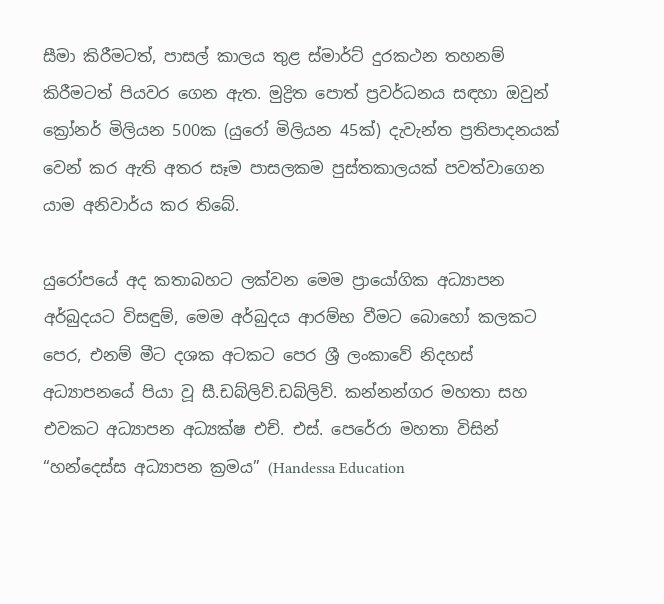සීමා කිරීමටත්, පාසල් කාලය තුළ ස්මාර්ට් දුරකථන තහනම් කිරීමටත් පියවර ගෙන ඇත. මුද්‍රිත පොත් ප්‍රවර්ධනය සඳහා ඔවුන් ක්‍රෝනර් මිලියන 500ක (යුරෝ මිලියන 45ක්) දැවැන්ත ප්‍රතිපාදනයක් වෙන් කර ඇති අතර සෑම පාසලකම පුස්තකාලයක් පවත්වාගෙන යාම අනිවාර්ය කර තිබේ.

යුරෝපයේ අද කතාබහට ලක්වන මෙම ප්‍රායෝගික අධ්‍යාපන අර්බුදයට විසඳුම්, මෙම අර්බුදය ආරම්භ වීමට බොහෝ කලකට පෙර, එනම් මීට දශක අටකට පෙර ශ්‍රී ලංකාවේ නිදහස් අධ්‍යාපනයේ පියා වූ සී.ඩබ්ලිව්.ඩබ්ලිව්. කන්නන්ගර මහතා සහ එවකට අධ්‍යාපන අධ්‍යක්ෂ එච්. එස්. පෙරේරා මහතා විසින් “හන්දෙස්ස අධ්‍යාපන ක්‍රමය” (Handessa Education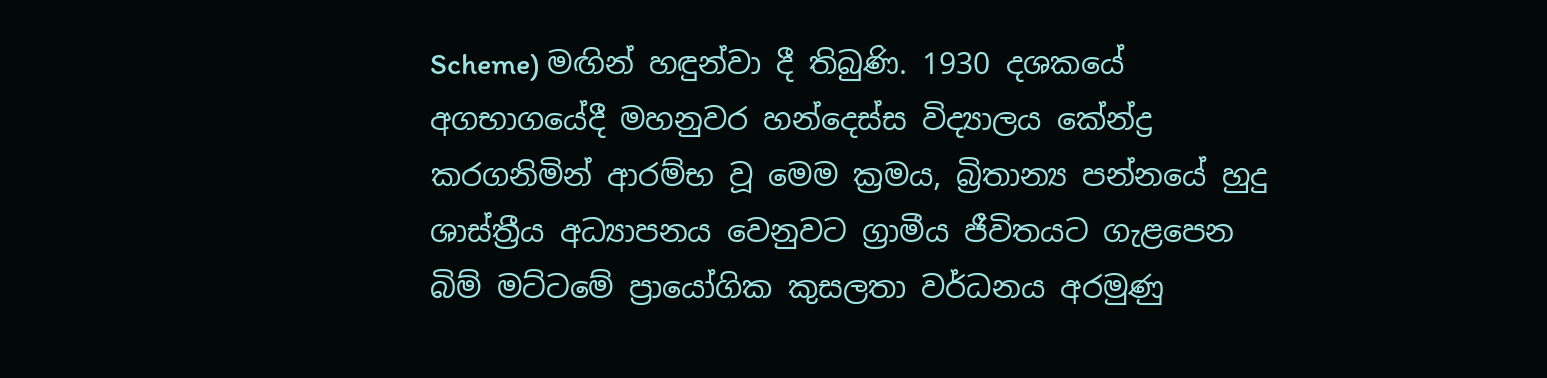Scheme) මඟින් හඳුන්වා දී තිබුණි. 1930 දශකයේ අගභාගයේදී මහනුවර හන්දෙස්ස විද්‍යාලය කේන්ද්‍ර කරගනිමින් ආරම්භ වූ මෙම ක්‍රමය, බ්‍රිතාන්‍ය පන්නයේ හුදු ශාස්ත්‍රීය අධ්‍යාපනය වෙනුවට ග්‍රාමීය ජීවිතයට ගැළපෙන බිම් මට්ටමේ ප්‍රායෝගික කුසලතා වර්ධනය අරමුණු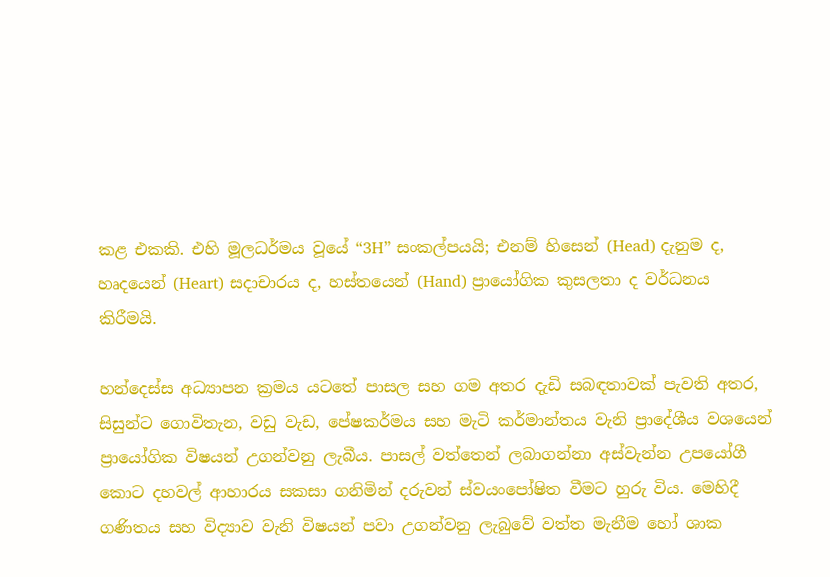කළ එකකි. එහි මූලධර්මය වූයේ “3H” සංකල්පයයි; එනම් හිසෙන් (Head) දැනුම ද, හෘදයෙන් (Heart) සදාචාරය ද, හස්තයෙන් (Hand) ප්‍රායෝගික කුසලතා ද වර්ධනය කිරීමයි.

හන්දෙස්ස අධ්‍යාපන ක්‍රමය යටතේ පාසල සහ ගම අතර දැඩි සබඳතාවක් පැවති අතර, සිසුන්ට ගොවිතැන, වඩු වැඩ, පේෂකර්මය සහ මැටි කර්මාන්තය වැනි ප්‍රාදේශීය වශයෙන් ප්‍රායෝගික විෂයන් උගන්වනු ලැබීය. පාසල් වත්තෙන් ලබාගන්නා අස්වැන්න උපයෝගී කොට දහවල් ආහාරය සකසා ගනිමින් දරුවන් ස්වයංපෝෂිත වීමට හුරු විය. මෙහිදී ගණිතය සහ විද්‍යාව වැනි විෂයන් පවා උගන්වනු ලැබුවේ වත්ත මැනීම හෝ ශාක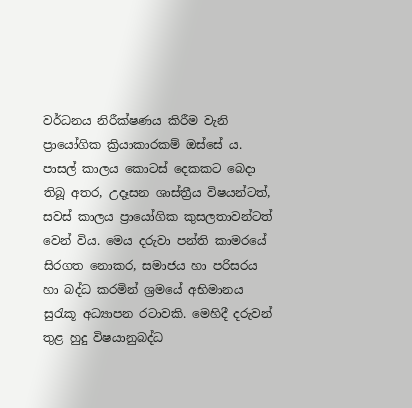වර්ධනය නිරීක්ෂණය කිරීම වැනි ප්‍රායෝගික ක්‍රියාකාරකම් ඔස්සේ ය. පාසල් කාලය කොටස් දෙකකට බෙදා තිබූ අතර, උදෑසන ශාස්ත්‍රීය විෂයන්ටත්, සවස් කාලය ප්‍රායෝගික කුසලතාවන්ටත් වෙන් විය. මෙය දරුවා පන්ති කාමරයේ සිරගත නොකර, සමාජය හා පරිසරය හා බද්ධ කරමින් ශ්‍රමයේ අභිමානය සුරැකූ අධ්‍යාපන රටාවකි. මෙහිදී දරුවන් තුළ හුදු විෂයානුබද්ධ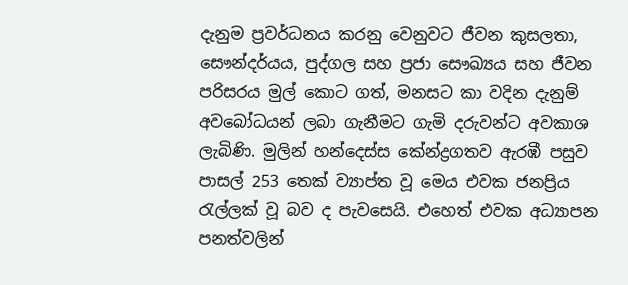දැනුම ප්‍රවර්ධනය කරනු වෙනුවට ජීවන කුසලතා, සෞන්දර්යය, පුද්ගල සහ ප්‍රජා සෞඛ්‍යය සහ ජීවන පරිසරය මුල් කොට ගත්, මනසට කා වදින දැනුම් අවබෝධයන් ලබා ගැනීමට ගැමි දරුවන්ට අවකාශ ලැබිණි. මුලින් හන්දෙස්ස කේන්ද්‍රගතව ඇරඹී පසුව පාසල් 253 තෙක් ව්‍යාප්ත වූ මෙය එවක ජනප්‍රිය රැල්ලක් වූ බව ද පැවසෙයි. එහෙත් එවක අධ්‍යාපන පනත්වලින්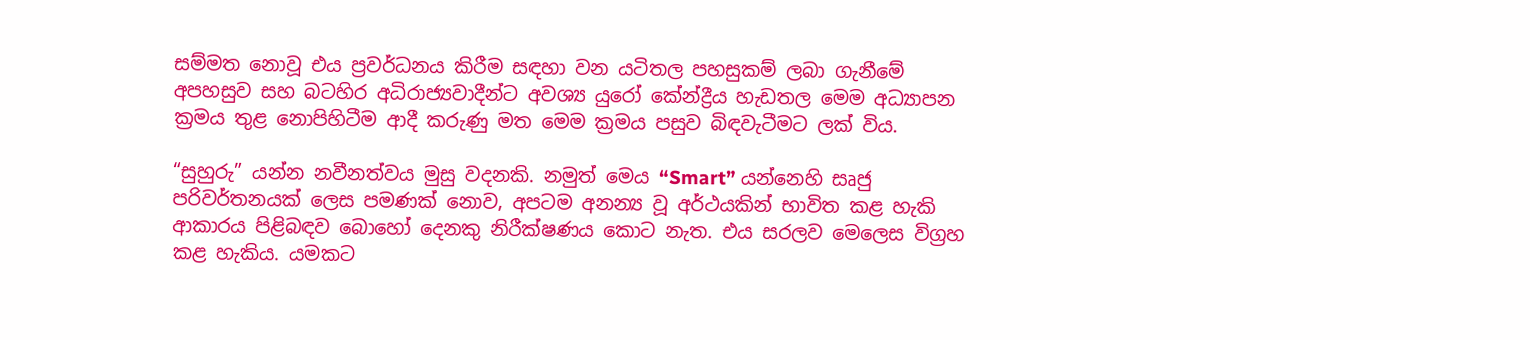සම්මත නොවූ එය ප්‍රවර්ධනය කිරීම සඳහා වන යටිතල පහසුකම් ලබා ගැනීමේ අපහසුව සහ බටහිර අධිරාජ්‍යවාදීන්ට අවශ්‍ය යුරෝ කේන්ද්‍රීය හැඩතල මෙම අධ්‍යාපන ක්‍රමය තුළ නොපිහිටීම ආදී කරුණු මත මෙම ක්‍රමය පසුව බිඳවැටීමට ලක් විය.

“සුහුරු” යන්න නවීනත්වය මුසු වදනකි. නමුත් මෙය “Smart” යන්නෙහි සෘජු පරිවර්තනයක් ලෙස පමණක් නොව, අපටම අනන්‍ය වූ අර්ථයකින් භාවිත කළ හැකි ආකාරය පිළිබඳව බොහෝ දෙනකු නිරීක්ෂණය කොට නැත. එය සරලව මෙලෙස විග්‍රහ කළ හැකිය. යමකට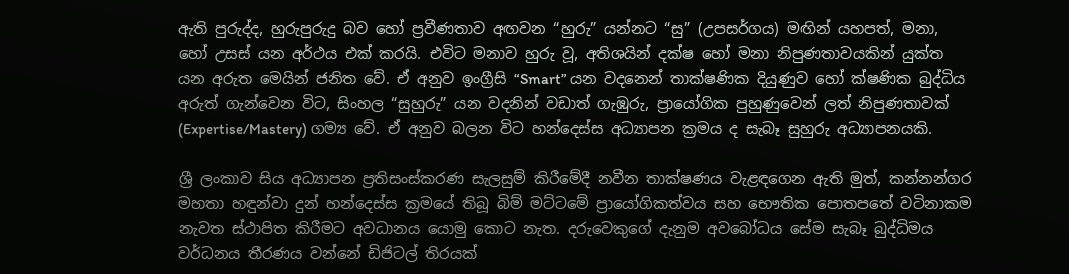ඇති පුරුද්ද, හුරුපුරුදු බව හෝ ප්‍රවීණතාව අඟවන “හුරු” යන්නට “සු” (උපසර්ගය) මඟින් යහපත්, මනා, හෝ උසස් යන අර්ථය එක් කරයි. එවිට මනාව හුරු වූ, අතිශයින් දක්ෂ හෝ මනා නිපුණතාවයකින් යුක්ත යන අරුත මෙයින් ජනිත වේ. ඒ අනුව ඉංග්‍රීසි “Smart” යන වදනෙන් තාක්ෂණික දියුණුව හෝ ක්ෂණික බුද්ධිය අරුත් ගැන්වෙන විට, සිංහල “සුහුරු” යන වදනින් වඩාත් ගැඹුරු, ප්‍රායෝගික පුහුණුවෙන් ලත් නිපුණතාවක් (Expertise/Mastery) ගම්‍ය වේ. ඒ අනුව බලන විට හන්දෙස්ස අධ්‍යාපන ක්‍රමය ද සැබෑ සුහුරු අධ්‍යාපනයකි.

ශ්‍රී ලංකාව සිය අධ්‍යාපන ප්‍රතිසංස්කරණ සැලසුම් කිරීමේදී නවීන තාක්ෂණය වැළඳගෙන ඇති මුත්, කන්නන්ගර මහතා හඳුන්වා දුන් හන්දෙස්ස ක්‍රමයේ තිබූ බිම් මට්ටමේ ප්‍රායෝගිකත්වය සහ භෞතික පොතපතේ වටිනාකම නැවත ස්ථාපිත කිරීමට අවධානය යොමු කොට නැත. දරුවෙකුගේ දැනුම අවබෝධය සේම සැබෑ බුද්ධිමය වර්ධනය තීරණය වන්නේ ඩිජිටල් තිරයක්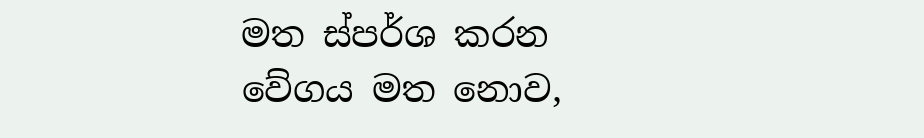මත ස්පර්ශ කරන වේගය මත නොව,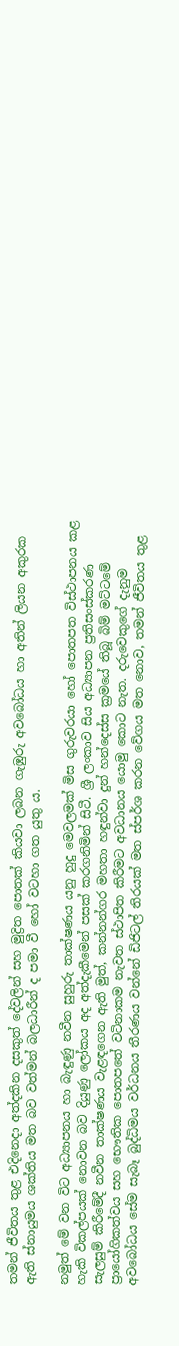තමන් ජීවිතය තුළ එදිනෙදා අත්දකින දසකුත් දේවලින් සහ මුද්‍රිත පොතක් කියවා ලබන ගැඹුරු අවබෝධය හා අතින් ලියන අකුරක ඇති ස්නායුමය ශක්තිය මත බව වත්මන් බලධාරීන් ද පමා වී හෝ වටහා ගත යුතු ය.

නමුත් මේ වන විට අධ්‍යාපනය හා බැඳුණු නවීන සුහුරු තාක්ෂණය යනු හුදු මෙවලමක් මිස ගුරුවරයා හෝ පොතපත විස්ථාපනය කළ හැකි විකල්පයක් නොවන බව දියුණු ලෝකය අද අත්දැකීමෙන් පසක් කරගනිමින් සිටී. ශ්‍රී ලංකාව සිය අධ්‍යාපන ප්‍රතිසංස්කරණ සැලසුම් කිරීමේදී නවීන තාක්ෂණය වැළඳගෙන ඇති මුත්, කන්නන්ගර මහතා හඳුන්වා දුන් හන්දෙස්ස ක්‍රමයේ තිබූ බිම් මට්ටමේ ප්‍රායෝගිකත්වය සහ භෞතික පොතපතේ වටිනාකම නැවත ස්ථාපිත කිරීමට අවධානය යොමු කොට නැත. දරුවෙකුගේ දැනුම අවබෝධය සේම සැබෑ බුද්ධිමය වර්ධනය තීරණය වන්නේ ඩිජිටල් තිරයක් මත ස්පර්ශ කරන වේගය මත නොව, තමන් ජීවිතය තුළ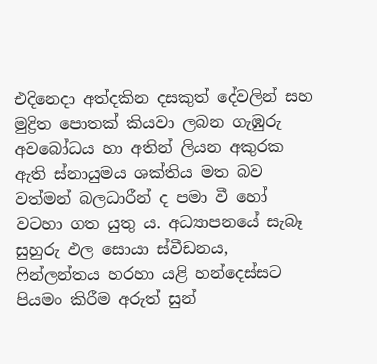එදිනෙදා අත්දකින දසකුත් දේවලින් සහ මුද්‍රිත පොතක් කියවා ලබන ගැඹුරු අවබෝධය හා අතින් ලියන අකුරක ඇති ස්නායුමය ශක්තිය මත බව වත්මන් බලධාරීන් ද පමා වී හෝ වටහා ගත යුතු ය. අධ්‍යාපනයේ සැබෑ සුහුරු ඵල සොයා ස්වීඩනය, ෆින්ලන්තය හරහා යළි හන්දෙස්සට පියමං කිරීම අරුත් සුන්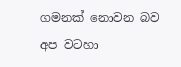ගමනක් නොවන බව අප වටහා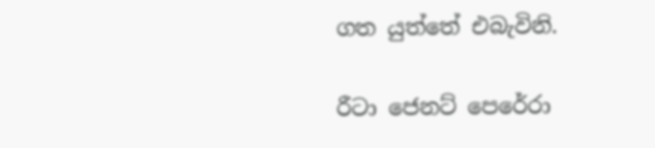ගත යුත්තේ එබැවිනි.

රීටා ජෙනට් පෙරේරා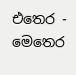එතෙර - මෙතෙර